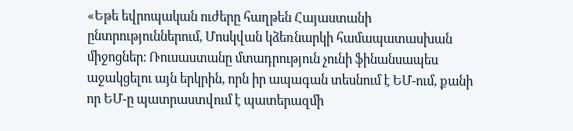«Եթե եվրոպական ուժերը հաղթեն Հայաստանի ընտրություններում, Մոսկվան կձեռնարկի համապատասխան միջոցներ։ Ռուսաստանը մտադրություն չունի ֆինանսապես աջակցելու այն երկրին, որն իր ապագան տեսնում է ԵՄ-ում, քանի որ ԵՄ-ը պատրաստվում է պատերազմի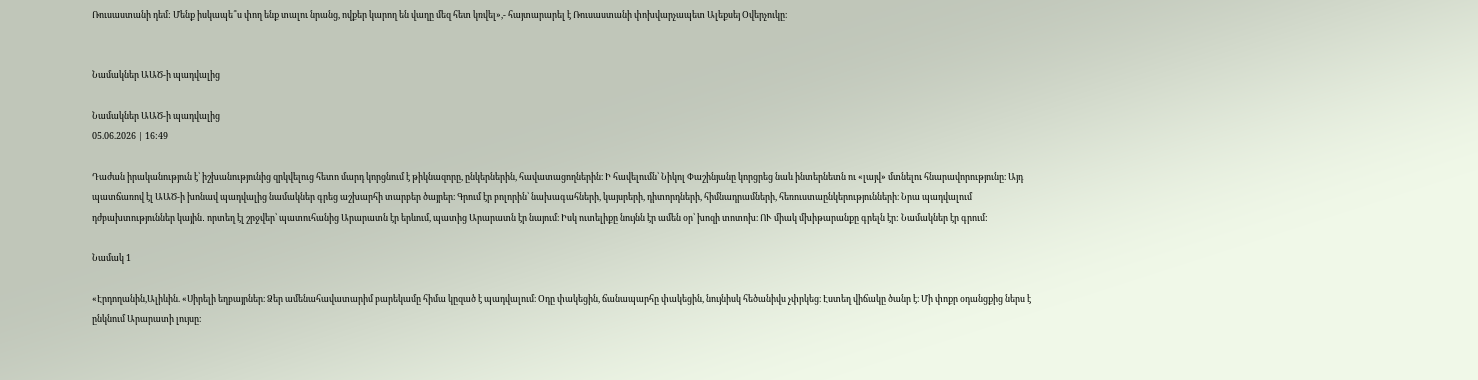Ռուսաստանի դեմ: Մենք իսկապե՞ս փող ենք տալու նրանց, ովքեր կարող են վաղը մեզ հետ կռվել»,- հայտարարել է Ռուսաստանի փոխվարչապետ Ալեքսեյ Օվերչուկը։


Նամակներ ԱԱԾ-ի պադվալից

Նամակներ ԱԱԾ-ի պադվալից
05.06.2026 | 16:49

Դաժան իրականություն է՝ իշխանությունից զրկվելուց հետո մարդ կորցնում է թիկնազորը, ընկերներին, հավատացողներին։ Ի հավելումն՝ Նիկոլ Փաշինյանը կորցրեց նաև ինտերնետն ու «լայվ» մտնելու հնարավորությունը։ Այդ պատճառով էլ ԱԱԾ-ի խոնավ պադվալից նամակներ գրեց աշխարհի տարբեր ծայրեր։ Գրում էր բոլորին՝ նախագահների, կայսրերի, դիտորդների, հիմնադրամների, հեռուստաընկերությունների։ Նրա պադվալում դժբախտություններ կային․ որտեղ էլ շրջվեր՝ պատուհանից Արարատն էր երևում, պատից Արարատն էր նայում։ Իսկ ուտելիքը նույնն էր ամեն օր՝ խոզի տոտոխ։ ՈՒ միակ մխիթարանքը գրելն էր: Նամակներ էր գրում:

Նամակ 1

«Էրդողանին,Ալիևին. «Սիրելի եղբայրներ։ Ձեր ամենահավատարիմ բարեկամը հիմա կըզած է պադվալում։ Օդը փակեցին, ճանապարհը փակեցին, նույնիսկ հեծանիվս չփրկեց։ Էստեղ վիճակը ծանր է։ Մի փոքր օդանցքից ներս է ընկնում Արարատի լույսը։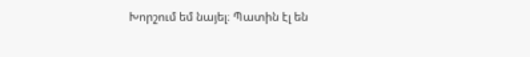Խորշում եմ նայել։ Պատին էլ են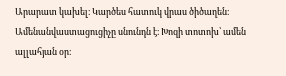Արարատ կախել։ Կարծես հատուկ վրաս ծիծաղեն։ Ամենանվաստացուցիչը սնունդն է։ Խոզի տոտոխ՝ ամեն ալլահյան օր։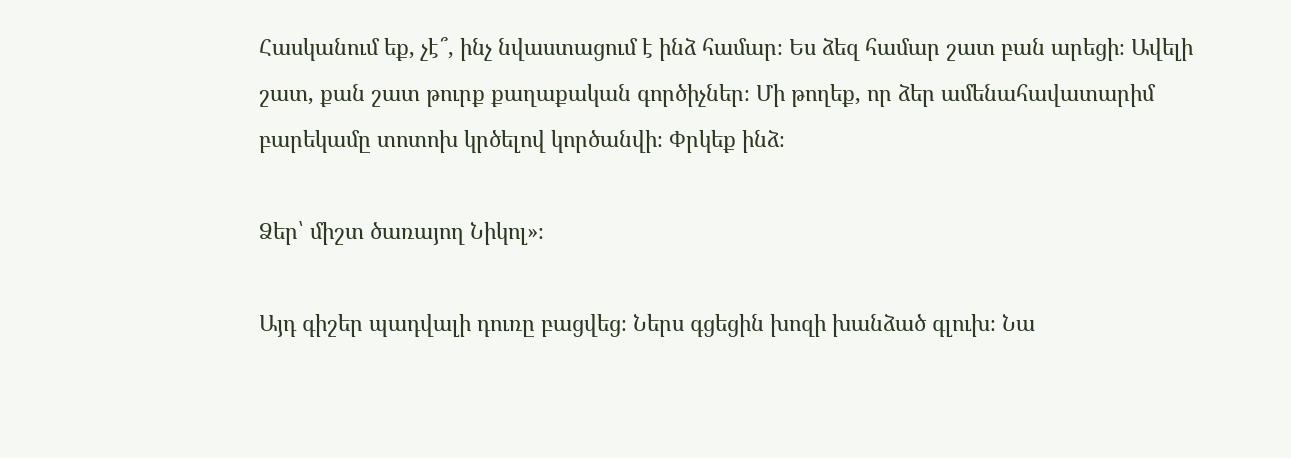Հասկանում եք, չէ՞, ինչ նվաստացում է ինձ համար։ Ես ձեզ համար շատ բան արեցի։ Ավելի շատ, քան շատ թուրք քաղաքական գործիչներ։ Մի թողեք, որ ձեր ամենահավատարիմ բարեկամը տոտոխ կրծելով կործանվի։ Փրկեք ինձ։

Ձեր՝ միշտ ծառայող Նիկոլ»։

Այդ գիշեր պադվալի դուռը բացվեց։ Ներս գցեցին խոզի խանձած գլուխ։ Նա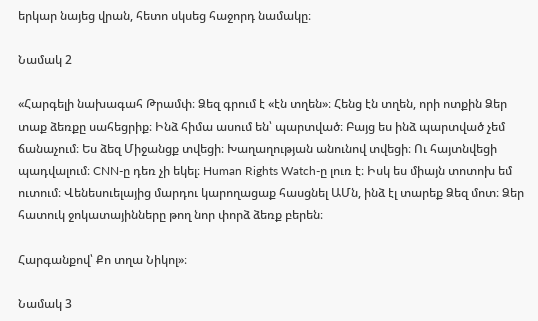երկար նայեց վրան, հետո սկսեց հաջորդ նամակը։

Նամակ 2

«Հարգելի նախագահ Թրամփ։ Ձեզ գրում է «էն տղեն»։ Հենց էն տղեն, որի ոտքին Ձեր տաք ձեռքը սահեցրիք։ Ինձ հիմա ասում են՝ պարտված։ Բայց ես ինձ պարտված չեմ ճանաչում։ Ես ձեզ Միջանցք տվեցի։ Խաղաղության անունով տվեցի։ Ու հայտնվեցի պադվալում։ CNN-ը դեռ չի եկել։ Human Rights Watch-ը լուռ է։ Իսկ ես միայն տոտոխ եմ ուտում։ Վենեսուելայից մարդու կարողացաք հասցնել ԱՄն, ինձ էլ տարեք Ձեզ մոտ։ Ձեր հատուկ ջոկատայինները թող նոր փորձ ձեռք բերեն։

Հարգանքով՝ Քո տղա Նիկոլ»։

Նամակ 3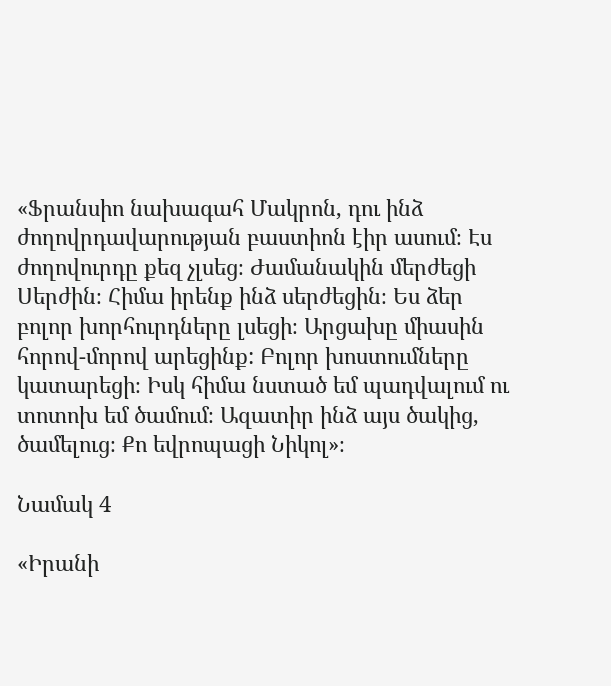«Ֆրանսիո նախագահ Մակրոն, դու ինձ ժողովրդավարության բաստիոն էիր ասում։ Էս ժողովուրդը քեզ չլսեց։ Ժամանակին մերժեցի Սերժին։ Հիմա իրենք ինձ սերժեցին։ Ես ձեր բոլոր խորհուրդները լսեցի։ Արցախը միասին հորով-մորով արեցինք: Բոլոր խոստումները կատարեցի։ Իսկ հիմա նստած եմ պադվալում ու տոտոխ եմ ծամում։ Ազատիր ինձ այս ծակից, ծամելուց։ Քո եվրոպացի Նիկոլ»։

Նամակ 4

«Իրանի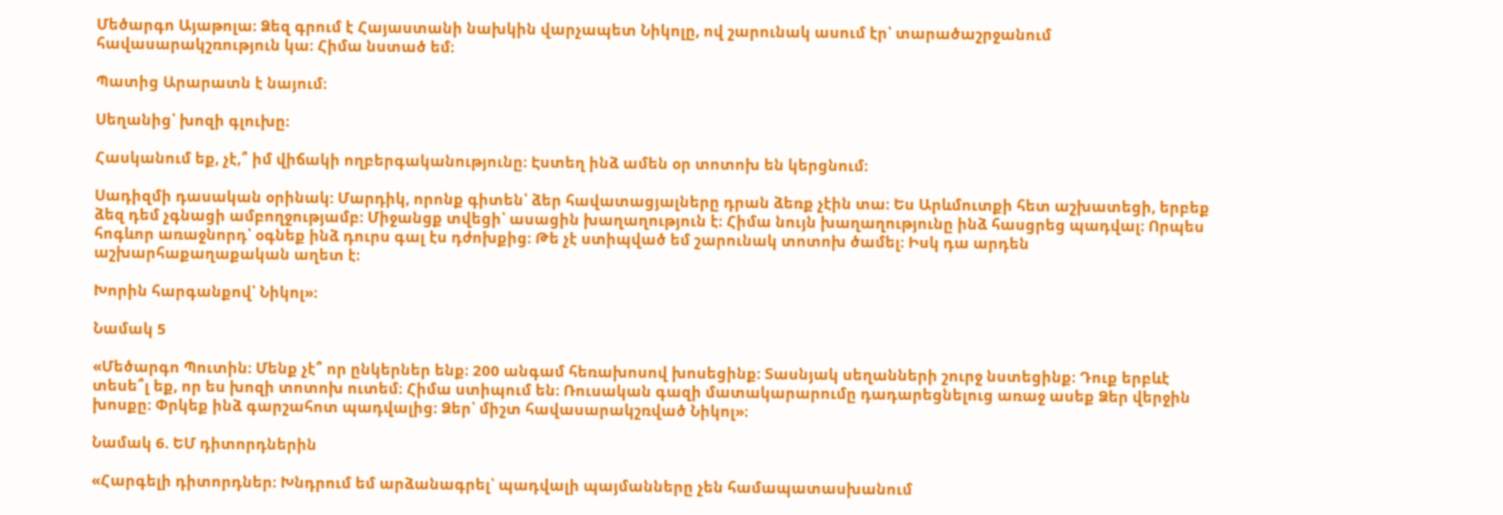Մեծարգո Այաթոլա։ Ձեզ գրում է Հայաստանի նախկին վարչապետ Նիկոլը, ով շարունակ ասում էր՝ տարածաշրջանում հավասարակշռություն կա։ Հիմա նստած եմ։

Պատից Արարատն է նայում։

Սեղանից՝ խոզի գլուխը։

Հասկանում եք, չէ,՞ իմ վիճակի ողբերգականությունը։ Էստեղ ինձ ամեն օր տոտոխ են կերցնում։

Սադիզմի դասական օրինակ: Մարդիկ, որոնք գիտեն՝ ձեր հավատացյալները դրան ձեռք չէին տա։ Ես Արևմուտքի հետ աշխատեցի, երբեք ձեզ դեմ չգնացի ամբողջությամբ։ Միջանցք տվեցի՝ ասացին խաղաղություն է։ Հիմա նույն խաղաղությունը ինձ հասցրեց պադվալ։ Որպես հոգևոր առաջնորդ՝ օգնեք ինձ դուրս գալ էս դժոխքից։ Թե չէ ստիպված եմ շարունակ տոտոխ ծամել։ Իսկ դա արդեն աշխարհաքաղաքական աղետ է։

Խորին հարգանքով՝ Նիկոլ»։

Նամակ 5

«Մեծարգո Պուտին։ Մենք չէ՞ որ ընկերներ ենք։ 200 անգամ հեռախոսով խոսեցինք։ Տասնյակ սեղանների շուրջ նստեցինք։ Դուք երբևէ տեսե՞լ եք, որ ես խոզի տոտոխ ուտեմ։ Հիմա ստիպում են։ Ռուսական գազի մատակարարումը դադարեցնելուց առաջ ասեք Ձեր վերջին խոսքը։ Փրկեք ինձ գարշահոտ պադվալից։ Ձեր՝ միշտ հավասարակշռված Նիկոլ»։

Նամակ 6. ԵՄ դիտորդներին

«Հարգելի դիտորդներ։ Խնդրում եմ արձանագրել՝ պադվալի պայմանները չեն համապատասխանում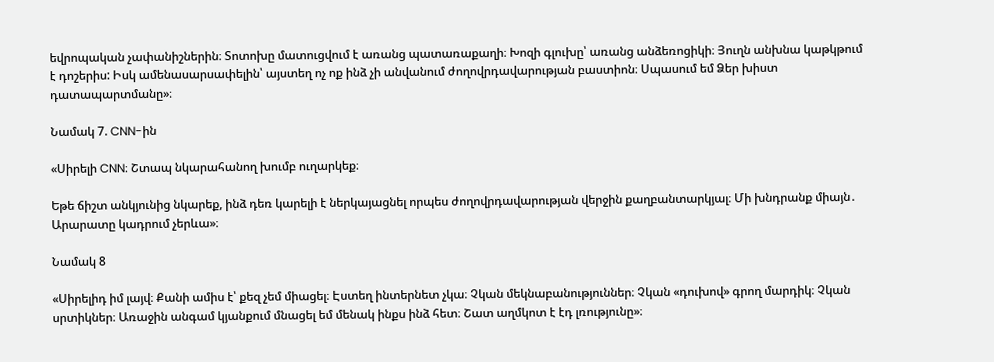եվրոպական չափանիշներին։ Տոտոխը մատուցվում է առանց պատառաքաղի։ Խոզի գլուխը՝ առանց անձեռոցիկի։ Յուղն անխնա կաթկթում է դոշերիս: Իսկ ամենասարսափելին՝ այստեղ ոչ ոք ինձ չի անվանում ժողովրդավարության բաստիոն։ Սպասում եմ Ձեր խիստ դատապարտմանը»։

Նամակ 7. CNN-ին

«Սիրելի CNN։ Շտապ նկարահանող խումբ ուղարկեք։

Եթե ճիշտ անկյունից նկարեք, ինձ դեռ կարելի է ներկայացնել որպես ժողովրդավարության վերջին քաղբանտարկյալ։ Մի խնդրանք միայն․ Արարատը կադրում չերևա»։

Նամակ 8

«Սիրելիդ իմ լայվ։ Քանի ամիս է՝ քեզ չեմ միացել։ Էստեղ ինտերնետ չկա։ Չկան մեկնաբանություններ։ Չկան «դուխով» գրող մարդիկ։ Չկան սրտիկներ։ Առաջին անգամ կյանքում մնացել եմ մենակ ինքս ինձ հետ։ Շատ աղմկոտ է էդ լռությունը»։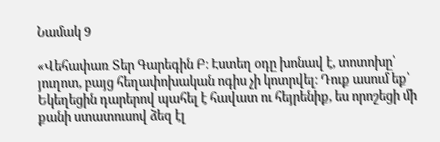Նամակ 9

«Վեհափառ Տեր Գարեգին Բ։ Էստեղ օդը խոնավ է, տոտոխը՝ յուղոտ, բայց հեղափոխական ոգիս չի կոտրվել։ Դուք ասում եք՝ Եկեղեցին դարերով պահել է հավատ ու հեյրենիք, ես որոշեցի մի քանի ստատուսով ձեզ էլ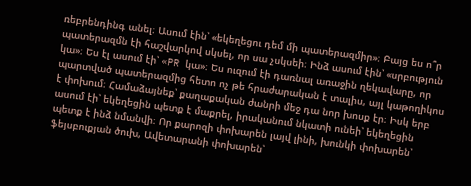ռեբրենդինգ անել։ Ասում էին՝ «եկեղեցու դեմ մի պատերազմիր»։ Բայց ես ո՞ր պատերազմն էի հաշվարկով սկսել, որ սա չսկսեի։ Ինձ ասում էին՝ «սրբություն կա»։ Ես էլ ասում էի՝ «PR կա»։ Ես ուզում էի դառնալ առաջին ղեկավարը, որ պարտված պատերազմից հետո ոչ թե հրաժարական է տալիս, այլ կաթողիկոս է փոխում։ Համաձայնեք՝ քաղաքական ժանրի մեջ դա նոր խոսք էր։ Իսկ երբ ասում էի՝ եկեղեցին պետք է մաքրել, իրականում նկատի ունեի՝ եկեղեցին պետք է ինձ նմանվի։ Որ քարոզի փոխարեն լայվ լինի, խունկի փոխարեն՝ ֆեյսբուքյան ծուխ, Ավետարանի փոխարեն՝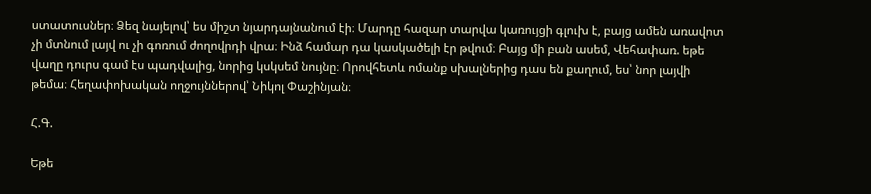ստատուսներ։ Ձեզ նայելով՝ ես միշտ նյարդայնանում էի։ Մարդը հազար տարվա կառույցի գլուխ է, բայց ամեն առավոտ չի մտնում լայվ ու չի գոռում ժողովրդի վրա։ Ինձ համար դա կասկածելի էր թվում։ Բայց մի բան ասեմ, Վեհափառ. եթե վաղը դուրս գամ էս պադվալից, նորից կսկսեմ նույնը։ Որովհետև ոմանք սխալներից դաս են քաղում, ես՝ նոր լայվի թեմա։ Հեղափոխական ողջույններով՝ Նիկոլ Փաշինյան։

Հ.Գ.

Եթե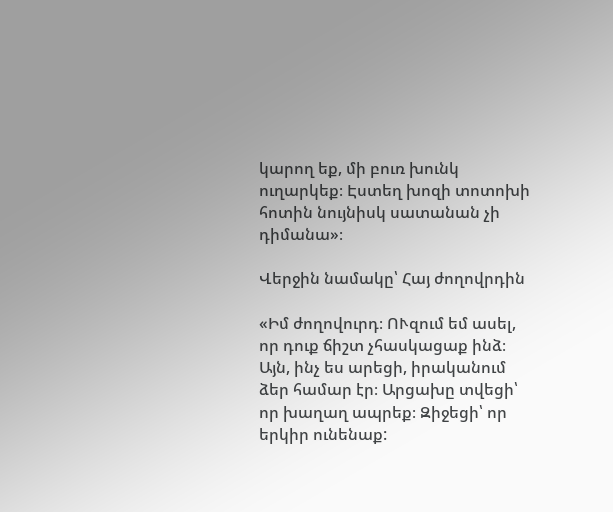կարող եք, մի բուռ խունկ ուղարկեք։ Էստեղ խոզի տոտոխի հոտին նույնիսկ սատանան չի դիմանա»։

Վերջին նամակը՝ Հայ ժողովրդին

«Իմ ժողովուրդ։ ՈՒզում եմ ասել, որ դուք ճիշտ չհասկացաք ինձ։ Այն, ինչ ես արեցի, իրականում ձեր համար էր։ Արցախը տվեցի՝ որ խաղաղ ապրեք։ Զիջեցի՝ որ երկիր ունենաք: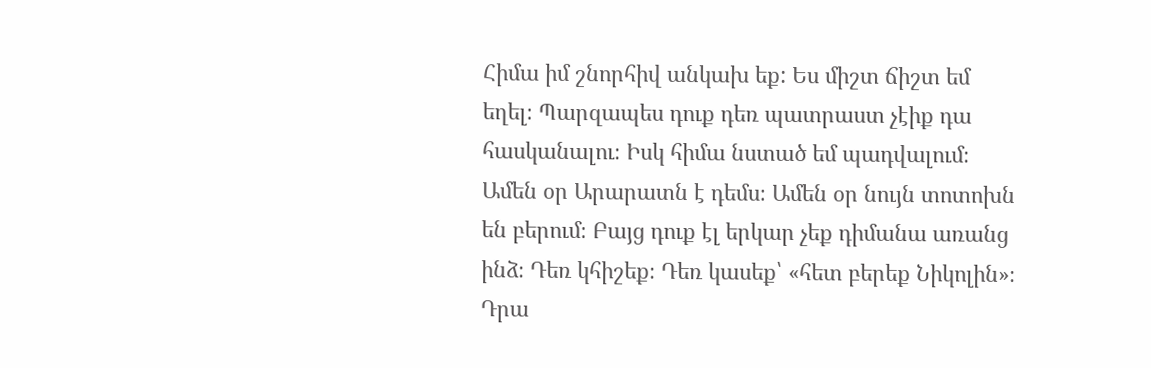Հիմա իմ շնորհիվ անկախ եք: Ես միշտ ճիշտ եմ եղել։ Պարզապես դուք դեռ պատրաստ չէիք դա հասկանալու։ Իսկ հիմա նստած եմ պադվալում։ Ամեն օր Արարատն է դեմս։ Ամեն օր նույն տոտոխն են բերում։ Բայց դուք էլ երկար չեք դիմանա առանց ինձ։ Դեռ կհիշեք։ Դեռ կասեք՝ «հետ բերեք Նիկոլին»։ Դրա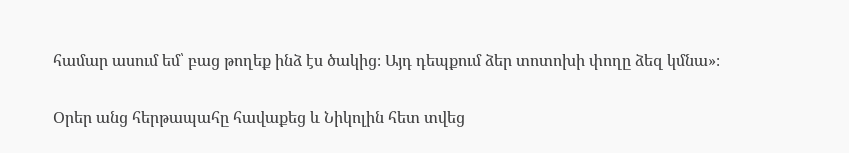համար ասում եմ՝ բաց թողեք ինձ էս ծակից։ Այդ դեպքում ձեր տոտոխի փողը ձեզ կմնա»։

Օրեր անց հերթապահը հավաքեց և Նիկոլին հետ տվեց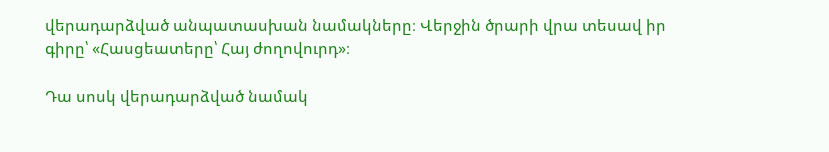վերադարձված անպատասխան նամակները։ Վերջին ծրարի վրա տեսավ իր գիրը՝ «Հասցեատերը՝ Հայ ժողովուրդ»։

Դա սոսկ վերադարձված նամակ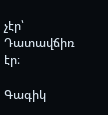չէր՝ Դատավճիռ էր։

Գագիկ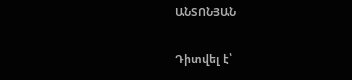ԱՆՏՈՆՅԱՆ

Դիտվել է՝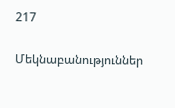217

Մեկնաբանություններ